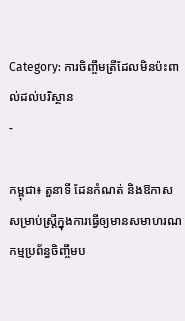Category: ការចិញ្ចឹមត្រីដែលមិនប៉ះពាល់ដល់បរិស្ថាន
-

កម្ពុជា៖ តួនាទី ដែនកំណត់ និងឱកាសសម្រាប់ស្ត្រីក្នុងការធ្វើឲ្យមានសមាហរណកម្មប្រព័ន្ធចិញ្ចឹមប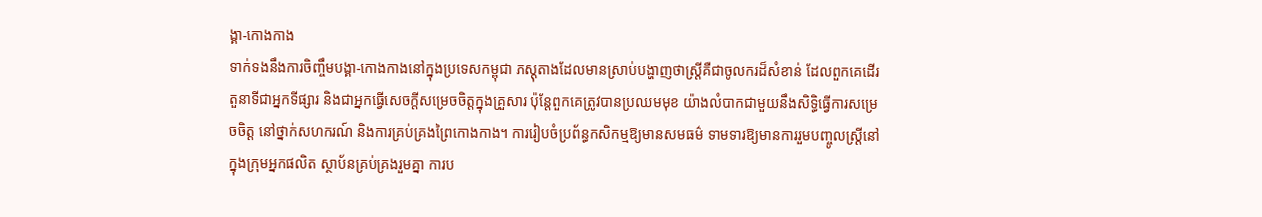ង្គា-កោងកាង
ទាក់ទងនឹងការចិញ្ចឹមបង្គា-កោងកាងនៅក្នុងប្រទេសកម្ពុជា ភស្តុតាងដែលមានស្រាប់បង្ហាញថាស្ត្រីគឺជាចូលករដ៏សំខាន់ ដែលពួកគេដើរតួនាទីជាអ្នកទីផ្សារ និងជាអ្នកធ្វើសេចក្តីសម្រេចចិត្តក្នុងគ្រួសារ ប៉ុន្តែពួកគេត្រូវបានប្រឈមមុខ យ៉ាងលំបាកជាមួយនឹងសិទ្ធិធ្វើការសម្រេចចិត្ត នៅថ្នាក់សហករណ៍ និងការគ្រប់គ្រងព្រៃកោងកាង។ ការរៀបចំប្រព័ន្ធកសិកម្មឱ្យមានសមធម៌ ទាមទារឱ្យមានការរួមបញ្ចូលស្ត្រីនៅក្នុងក្រុមអ្នកផលិត ស្ថាប័នគ្រប់គ្រងរួមគ្នា ការប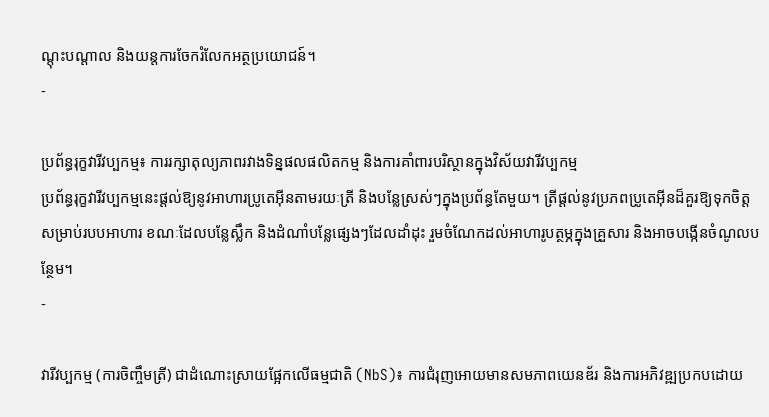ណ្តុះបណ្តាល និងយន្តការចែករំលែកអត្ថប្រយោជន៍។
-

ប្រព័ន្ធរុក្ខវារីវប្បកម្ម៖ ការរក្សាតុល្យភាពរវាងទិន្នផលផលិតកម្ម និងការគាំពារបរិស្ថានក្នុងវិស័យវារីវប្បកម្ម
ប្រព័ន្ធរុក្ខវារីវប្បកម្មនេះផ្តល់ឱ្យនូវអាហារប្រូតេអ៊ីនតាមរយៈត្រី និងបន្លែស្រស់ៗក្នុងប្រព័ន្ធតែមួយ។ ត្រីផ្តល់នូវប្រភពប្រូតេអ៊ីនដ៏គួរឱ្យទុកចិត្តសម្រាប់របបអាហារ ខណៈដែលបន្លែស្លឹក និងដំណាំបន្លែផ្សេងៗដែលដាំដុះ រួមចំណែកដល់អាហារូបត្ថម្ភក្នុងគ្រួសារ និងអាចបង្កើនចំណូលបន្ថែម។
-

វារីវប្បកម្ម (ការចិញ្ចឹមត្រី) ជាដំណោះស្រាយផ្អែកលើធម្មជាតិ (NbS)៖ ការជំរុញអោយមានសមភាពយេនឌ័រ និងការអភិវឌ្ឍប្រកបដោយ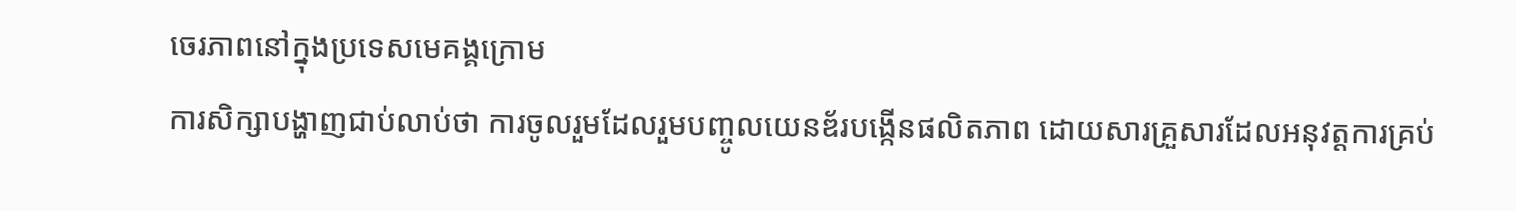ចេរភាពនៅក្នុងប្រទេសមេគង្គក្រោម
ការសិក្សាបង្ហាញជាប់លាប់ថា ការចូលរួមដែលរួមបញ្ចូលយេនឌ័របង្កើនផលិតភាព ដោយសារគ្រួសារដែលអនុវត្តការគ្រប់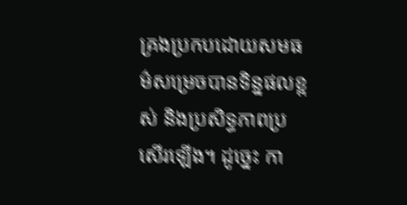គ្រងប្រកបដោយសមធម៌សម្រេចបានទិន្នផលខ្ពស់ និងប្រសិទ្ធភាពប្រសើរឡើង។ ដូច្នេះ កា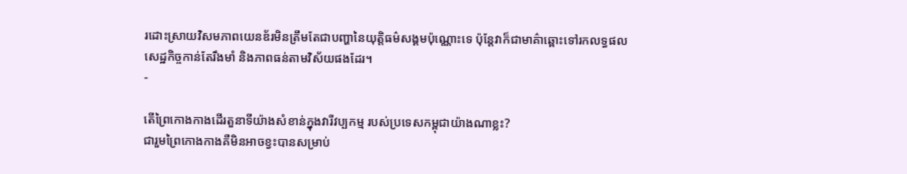រដោះស្រាយវិសមភាពយេនឌ័រមិនត្រឹមតែជាបញ្ហានៃយុត្តិធម៌សង្គមប៉ុណ្ណោះទេ ប៉ុន្តែវាក៏ជាមាគ៌ាឆ្ពោះទៅរកលទ្ធផលសេដ្ឋកិច្ចកាន់តែរឹងមាំ និងភាពធន់តាមវិស័យផងដែរ។
-

តើព្រៃកោងកាងដើរតួនាទីយ៉ាងសំខាន់ក្នុងវារីវប្បកម្ម របស់ប្រទេសកម្ពុជាយ៉ាងណាខ្លះ?
ជារួមព្រៃកោងកាងគឺមិនអាចខ្វះបានសម្រាប់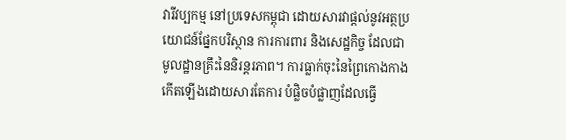វារីវប្បកម្ម នៅប្រទេសកម្ពុជា ដោយសារវាផ្តល់នូវអត្ថប្រយោជន៍ផ្នែកបរិស្ថាន ការការពារ និងសេដ្ឋកិច្ច ដែលជាមូលដ្ឋានគ្រឹះនៃនិរន្តរភាព។ ការធ្លាក់ចុះនៃព្រៃកោងកាងកើតឡើងដោយសារតែការ បំផ្លិចបំផ្លាញដែលធ្វើ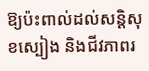ឱ្យប៉ះពាល់ដល់សន្តិសុខស្បៀង និងជីវភាពរ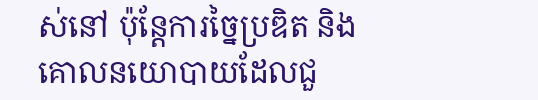ស់នៅ ប៉ុន្តែការច្នៃប្រឌិត និងគោលនយោបាយដែលជួ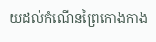យដល់កំណើនព្រៃកោងកាង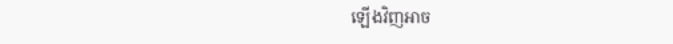ឡើងវិញអាច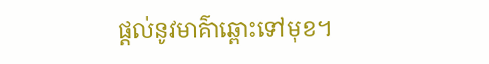ផ្តល់នូវមាគ៌ាឆ្ពោះទៅមុខ។